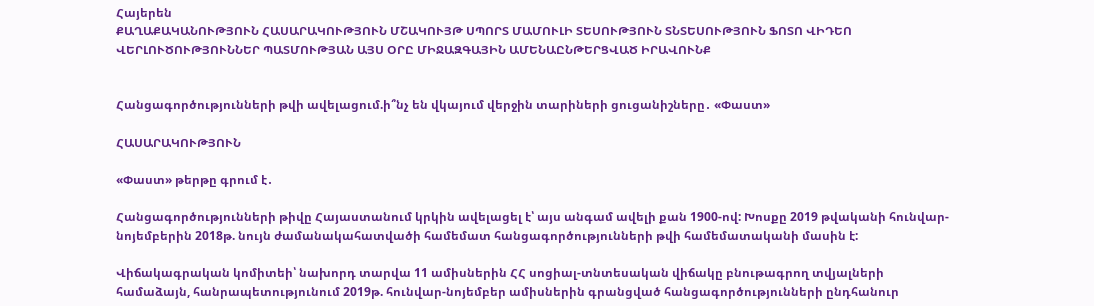Հայերեն
ՔԱՂԱՔԱԿԱՆՈՒԹՅՈՒՆ ՀԱՍԱՐԱԿՈՒԹՅՈՒՆ ՄՇԱԿՈՒՅԹ ՍՊՈՐՏ ՄԱՄՈՒԼԻ ՏԵՍՈՒԹՅՈՒՆ ՏՆՏԵՍՈՒԹՅՈՒՆ ՖՈՏՈ ՎԻԴԵՈ ՎԵՐԼՈՒԾՈՒԹՅՈՒՆՆԵՐ ՊԱՏՄՈՒԹՅԱՆ ԱՅՍ ՕՐԸ ՄԻՋԱԶԳԱՅԻՆ ԱՄԵՆԱԸՆԹԵՐՑՎԱԾ ԻՐԱՎՈՒՆՔ


Հանցագործությունների թվի ավելացում.ի՞նչ են վկայում վերջին տարիների ցուցանիշները․ «Փաստ»

ՀԱՍԱՐԱԿՈՒԹՅՈՒՆ

«Փաստ» թերթը գրում է․

Հանցագործությունների թիվը Հայաստանում կրկին ավելացել է՝ այս անգամ ավելի քան 1900-ով: Խոսքը 2019 թվականի հունվար-նոյեմբերին 2018թ. նույն ժամանակահատվածի համեմատ հանցագործությունների թվի համեմատականի մասին է:

Վիճակագրական կոմիտեի՝ նախորդ տարվա 11 ամիսներին ՀՀ սոցիալ-տնտեսական վիճակը բնութագրող տվյալների համաձայն, հանրապետությունում 2019թ. հունվար-նոյեմբեր ամիսներին գրանցված հանցագործությունների ընդհանուր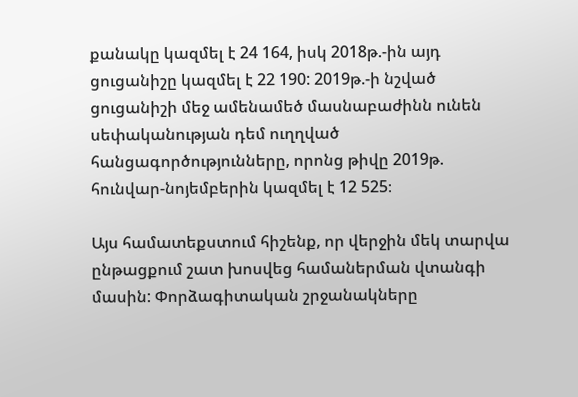քանակը կազմել է 24 164, իսկ 2018թ.-ին այդ ցուցանիշը կազմել է 22 190: 2019թ.-ի նշված ցուցանիշի մեջ ամենամեծ մասնաբաժինն ունեն սեփականության դեմ ուղղված հանցագործությունները, որոնց թիվը 2019թ. հունվար-նոյեմբերին կազմել է 12 525։

Այս համատեքստում հիշենք, որ վերջին մեկ տարվա ընթացքում շատ խոսվեց համաներման վտանգի մասին: Փորձագիտական շրջանակները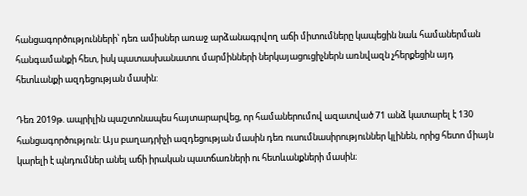հանցագործությունների՝ դեռ ամիսներ առաջ արձանագրվող աճի միտումները կապեցին նաև համաներման հանգամանքի հետ, իսկ պատասխանատու մարմինների ներկայացուցիչներն առնվազն չհերքեցին այդ հետևանքի ազդեցության մասին:

Դեռ 2019թ. ապրիլին պաշտոնապես հայտարարվեց, որ համաներումով ազատված 71 անձ կատարել է 130 հանցագործություն: Այս բաղադրիչի ազդեցության մասին դեռ ուսումնասիրություններ կլինեն, որից հետո միայն կարելի է պնդումներ անել աճի իրական պատճառների ու հետևանքների մասին։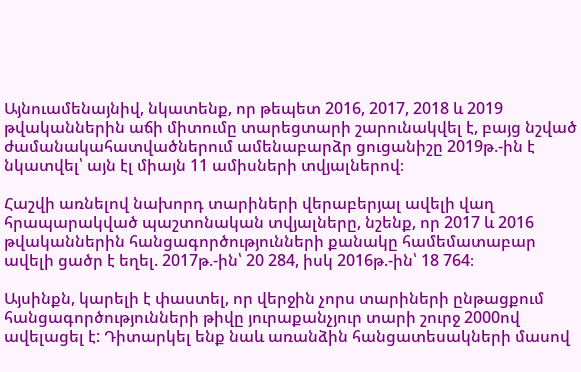Այնուամենայնիվ, նկատենք, որ թեպետ 2016, 2017, 2018 և 2019 թվականներին աճի միտումը տարեցտարի շարունակվել է, բայց նշված ժամանակահատվածներում ամենաբարձր ցուցանիշը 2019թ.-ին է նկատվել՝ այն էլ միայն 11 ամիսների տվյալներով։

Հաշվի առնելով նախորդ տարիների վերաբերյալ ավելի վաղ հրապարակված պաշտոնական տվյալները, նշենք, որ 2017 և 2016 թվականներին հանցագործությունների քանակը համեմատաբար ավելի ցածր է եղել. 2017թ.-ին՝ 20 284, իսկ 2016թ.-ին՝ 18 764։

Այսինքն, կարելի է փաստել, որ վերջին չորս տարիների ընթացքում հանցագործությունների թիվը յուրաքանչյուր տարի շուրջ 2000ով ավելացել է: Դիտարկել ենք նաև առանձին հանցատեսակների մասով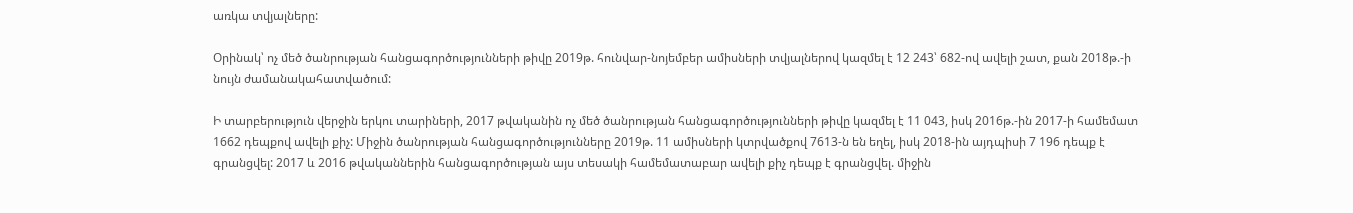առկա տվյալները:

Օրինակ՝ ոչ մեծ ծանրության հանցագործությունների թիվը 2019թ. հունվար-նոյեմբեր ամիսների տվյալներով կազմել է 12 243՝ 682-ով ավելի շատ, քան 2018թ.-ի նույն ժամանակահատվածում:

Ի տարբերություն վերջին երկու տարիների, 2017 թվականին ոչ մեծ ծանրության հանցագործությունների թիվը կազմել է 11 043, իսկ 2016թ.-ին 2017-ի համեմատ 1662 դեպքով ավելի քիչ: Միջին ծանրության հանցագործությունները 2019թ. 11 ամիսների կտրվածքով 7613-ն են եղել, իսկ 2018-ին այդպիսի 7 196 դեպք է գրանցվել: 2017 և 2016 թվականներին հանցագործության այս տեսակի համեմատաբար ավելի քիչ դեպք է գրանցվել. միջին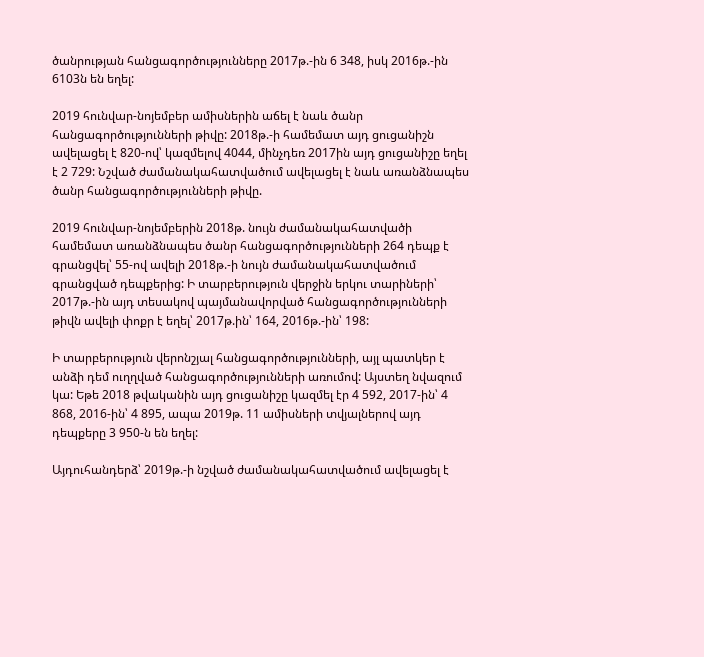ծանրության հանցագործությունները 2017թ.-ին 6 348, իսկ 2016թ.-ին 6103ն են եղել:

2019 հունվար-նոյեմբեր ամիսներին աճել է նաև ծանր հանցագործությունների թիվը: 2018թ.-ի համեմատ այդ ցուցանիշն ավելացել է 820-ով՝ կազմելով 4044, մինչդեռ 2017ին այդ ցուցանիշը եղել է 2 729: Նշված ժամանակահատվածում ավելացել է նաև առանձնապես ծանր հանցագործությունների թիվը.

2019 հունվար-նոյեմբերին 2018թ. նույն ժամանակահատվածի համեմատ առանձնապես ծանր հանցագործությունների 264 դեպք է գրանցվել՝ 55-ով ավելի 2018թ.-ի նույն ժամանակահատվածում գրանցված դեպքերից: Ի տարբերություն վերջին երկու տարիների՝ 2017թ.-ին այդ տեսակով պայմանավորված հանցագործությունների թիվն ավելի փոքր է եղել՝ 2017թ.ին՝ 164, 2016թ.-ին՝ 198:

Ի տարբերություն վերոնշյալ հանցագործությունների, այլ պատկեր է անձի դեմ ուղղված հանցագործությունների առումով: Այստեղ նվազում կա: Եթե 2018 թվականին այդ ցուցանիշը կազմել էր 4 592, 2017-ին՝ 4 868, 2016-ին՝ 4 895, ապա 2019թ. 11 ամիսների տվյալներով այդ դեպքերը 3 950-ն են եղել:

Այդուհանդերձ՝ 2019թ.-ի նշված ժամանակահատվածում ավելացել է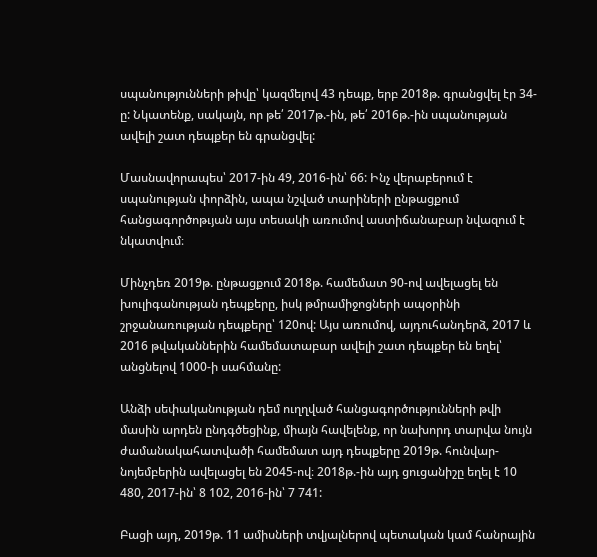սպանությունների թիվը՝ կազմելով 43 դեպք, երբ 2018թ. գրանցվել էր 34-ը: Նկատենք, սակայն, որ թե՛ 2017թ.-ին, թե՛ 2016թ.-ին սպանության ավելի շատ դեպքեր են գրանցվել:

Մասնավորապես՝ 2017-ին 49, 2016-ին՝ 66: Ինչ վերաբերում է սպանության փորձին, ապա նշված տարիների ընթացքում հանցագործոթւյան այս տեսակի առումով աստիճանաբար նվազում է նկատվում։

Մինչդեռ 2019թ. ընթացքում 2018թ. համեմատ 90-ով ավելացել են խուլիգանության դեպքերը, իսկ թմրամիջոցների ապօրինի շրջանառության դեպքերը՝ 120ով: Այս առումով, այդուհանդերձ, 2017 և 2016 թվականներին համեմատաբար ավելի շատ դեպքեր են եղել՝ անցնելով 1000-ի սահմանը:

Անձի սեփականության դեմ ուղղված հանցագործությունների թվի մասին արդեն ընդգծեցինք, միայն հավելենք, որ նախորդ տարվա նույն ժամանակահատվածի համեմատ այդ դեպքերը 2019թ. հունվար-նոյեմբերին ավելացել են 2045-ով։ 2018թ.-ին այդ ցուցանիշը եղել է 10 480, 2017-ին՝ 8 102, 2016-ին՝ 7 741:

Բացի այդ, 2019թ. 11 ամիսների տվյալներով պետական կամ հանրային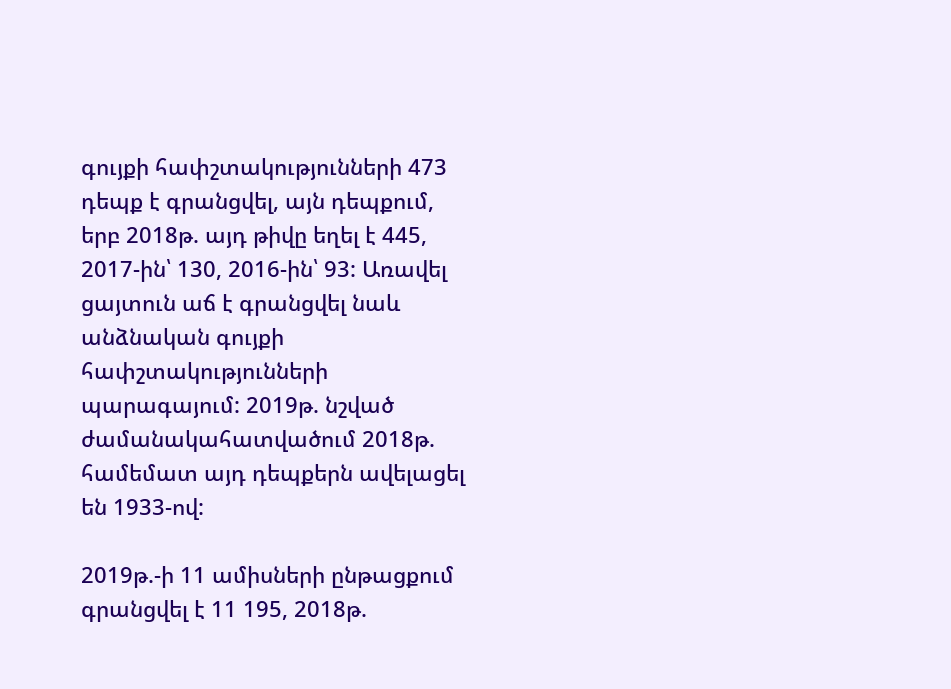գույքի հափշտակությունների 473 դեպք է գրանցվել, այն դեպքում, երբ 2018թ. այդ թիվը եղել է 445, 2017-ին՝ 130, 2016-ին՝ 93: Առավել ցայտուն աճ է գրանցվել նաև անձնական գույքի հափշտակությունների պարագայում: 2019թ. նշված ժամանակահատվածում 2018թ. համեմատ այդ դեպքերն ավելացել են 1933-ով:

2019թ.-ի 11 ամիսների ընթացքում գրանցվել է 11 195, 2018թ.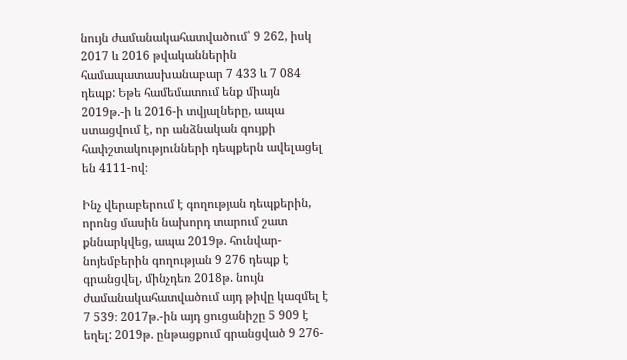նույն ժամանակահատվածում՝ 9 262, իսկ 2017 և 2016 թվականներին համապատասխանաբար 7 433 և 7 084 դեպք: Եթե համեմատում ենք միայն 2019թ.-ի և 2016-ի տվյալները, ապա ստացվում է, որ անձնական գույքի հափշտակությունների դեպքերն ավելացել են 4111-ով։

Ինչ վերաբերում է գողության դեպքերին, որոնց մասին նախորդ տարում շատ քննարկվեց, ապա 2019թ. հունվար-նոյեմբերին գողության 9 276 դեպք է գրանցվել, մինչդեռ 2018թ. նույն ժամանակահատվածում այդ թիվը կազմել է 7 539։ 2017թ.-ին այդ ցուցանիշը 5 909 է եղել: 2019թ. ընթացքում գրանցված 9 276-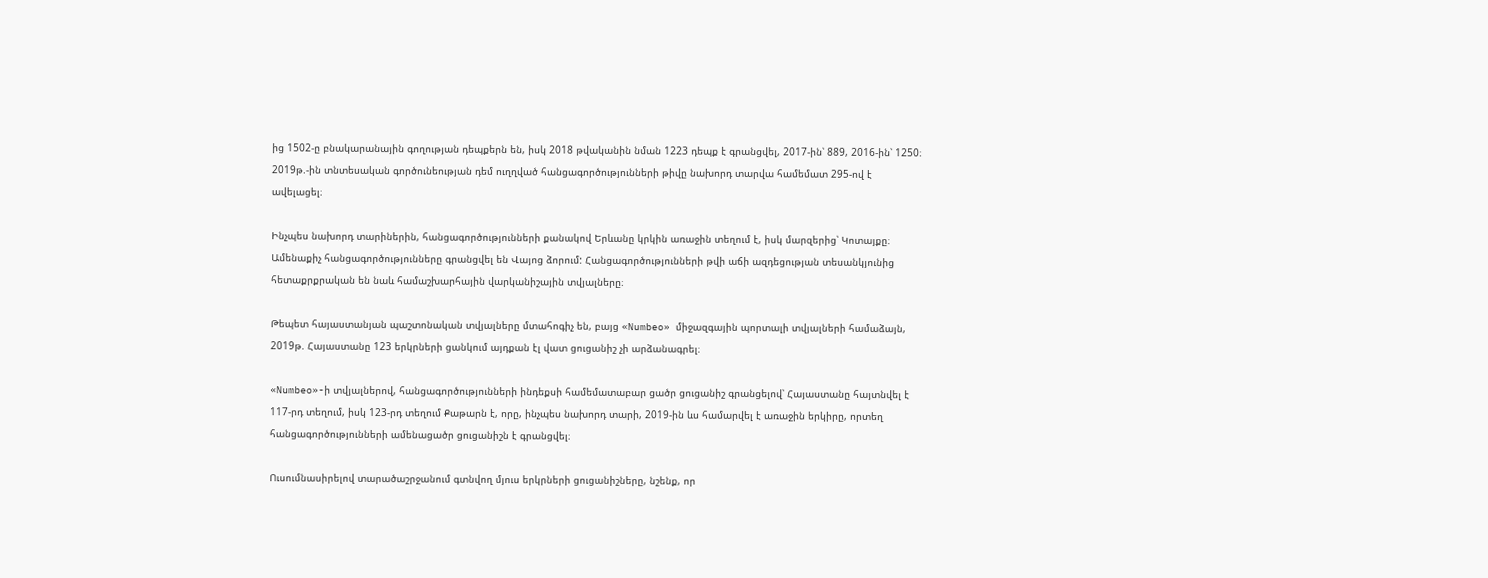ից 1502-ը բնակարանային գողության դեպքերն են, իսկ 2018 թվականին նման 1223 դեպք է գրանցվել, 2017-ին՝ 889, 2016-ին՝ 1250։ 2019թ.-ին տնտեսական գործունեության դեմ ուղղված հանցագործությունների թիվը նախորդ տարվա համեմատ 295-ով է ավելացել։

Ինչպես նախորդ տարիներին, հանցագործությունների քանակով Երևանը կրկին առաջին տեղում է, իսկ մարզերից՝ Կոտայքը։ Ամենաքիչ հանցագործությունները գրանցվել են Վայոց ձորում: Հանցագործությունների թվի աճի ազդեցության տեսանկյունից հետաքրքրական են նաև համաշխարհային վարկանիշային տվյալները։

Թեպետ հայաստանյան պաշտոնական տվյալները մտահոգիչ են, բայց «Numbeo» միջազգային պորտալի տվյալների համաձայն, 2019թ. Հայաստանը 123 երկրների ցանկում այդքան էլ վատ ցուցանիշ չի արձանագրել։

«Numbeo»-ի տվյալներով, հանցագործությունների ինդեքսի համեմատաբար ցածր ցուցանիշ գրանցելով՝ Հայաստանը հայտնվել է 117-րդ տեղում, իսկ 123-րդ տեղում Քաթարն է, որը, ինչպես նախորդ տարի, 2019-ին ևս համարվել է առաջին երկիրը, որտեղ հանցագործությունների ամենացածր ցուցանիշն է գրանցվել։

Ուսումնասիրելով տարածաշրջանում գտնվող մյուս երկրների ցուցանիշները, նշենք, որ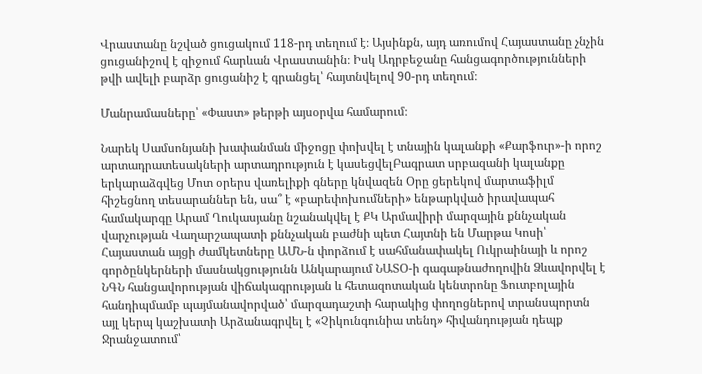Վրաստանը նշված ցուցակում 118-րդ տեղում է։ Այսինքն, այդ առումով Հայաստանը չնչին ցուցանիշով է զիջում հարևան Վրաստանին։ Իսկ Ադրբեջանը հանցագործությունների թվի ավելի բարձր ցուցանիշ է գրանցել՝ հայտնվելով 90-րդ տեղում։

Մանրամասները՝ «Փաստ» թերթի այսօրվա համարում։

Նարեկ Սամսոնյանի խափանման միջոցը փոխվել է տնային կալանքի «Քարֆուր»-ի որոշ արտադրատեսակների արտադրություն է կասեցվելԲագրատ սրբազանի կալանքը երկարաձգվեց Մոտ օրերս վառելիքի գները կնվազեն Օրը ցերեկով մարտաֆիլմ հիշեցնող տեսարաններ են, սա՞ է «բարեփոխումների» ենթարկված իրավապահ համակարգը Արամ Ղուկասյանը նշանակվել է ՔԿ Արմավիրի մարզային քննչական վարչության Վաղարշապատի քննչական բաժնի պետ Հայտնի են Մարթա Կոսի՝ Հայաստան այցի ժամկետները ԱՄՆ-ն փորձում է սահմանափակել Ուկրաինայի և որոշ գործընկերների մասնակցությունն Անկարայում ՆԱՏՕ-ի գագաթնաժողովին Ձևավորվել է ՆԳՆ հանցավորության վիճակագրության և հետազոտական կենտրոնը Ֆուտբոլային հանդիպմամբ պայմանավորված՝ մարզադաշտի հարակից փողոցներով տրանսպորտն այլ կերպ կաշխատի Արձանագրվել է «Չիկունգունիա տենդ» հիվանդության դեպք Ջրանջատում՝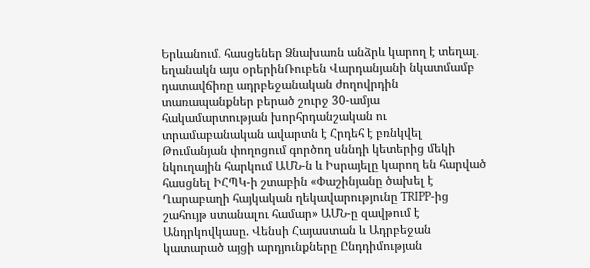Երևանում․ հասցեներ Ձնախառն անձրև կարող է տեղալ․ եղանակն այս օրերինՌուբեն Վարդանյանի նկատմամբ դատավճիռը ադրբեջանական ժողովրդին տառապանքներ բերած շուրջ 30-ամյա հակամարտության խորհրդանշական ու տրամաբանական ավարտն է Հրդեհ է բռնկվել Թումանյան փողոցում գործող սննդի կետերից մեկի նկուղային հարկում ԱՄՆ-ն և Իսրայելը կարող են հարված հասցնել ԻՀՊԿ-ի շտաբին «Փաշինյանը ծախել է Ղարաբաղի հայկական ղեկավարությունը TRIPP-ից շահույթ ստանալու համար» ԱՄՆ-ը զավթում է Անդրկովկասը. Վենսի Հայաստան և Ադրբեջան կատարած այցի արդյունքները Ընդդիմության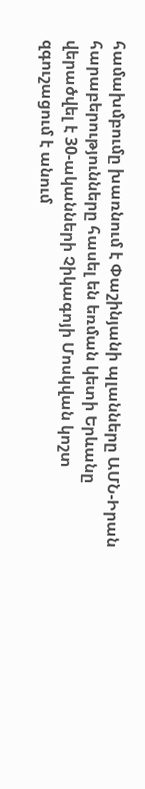համախմբումը խառնում է Փաշինյանի պլանները ԱՄՆ-Իրան հարաբերությունները հասել են եռման կետի Երևանը վերածվել է 30-ականների Չիկագոյի Մոսկվան կոշտ զգուշացում է անում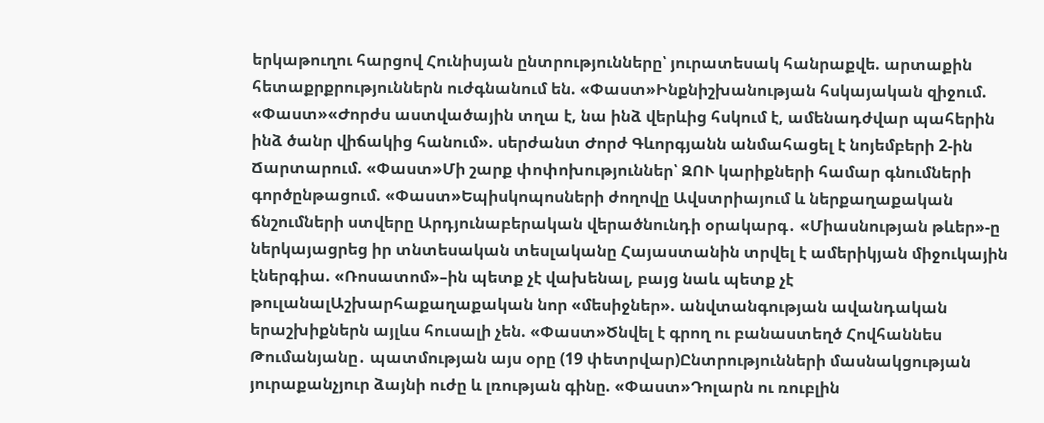երկաթուղու հարցով Հունիսյան ընտրությունները՝ յուրատեսակ հանրաքվե. արտաքին հետաքրքրություններն ուժգնանում են. «Փաստ»Ինքնիշխանության հսկայական զիջում. «Փաստ»«Ժորժս աստվածային տղա է, նա ինձ վերևից հսկում է, ամենադժվար պահերին ինձ ծանր վիճակից հանում». սերժանտ Ժորժ Գևորգյանն անմահացել է նոյեմբերի 2-ին Ճարտարում. «Փաստ»Մի շարք փոփոխություններ՝ ԶՈՒ կարիքների համար գնումների գործընթացում. «Փաստ»Եպիսկոպոսների ժողովը Ավստրիայում և ներքաղաքական ճնշումների ստվերը Արդյունաբերական վերածնունդի օրակարգ․ «Միասնության թևեր»-ը ներկայացրեց իր տնտեսական տեսլականը Հայաստանին տրվել է ամերիկյան միջուկային էներգիա. «Ռոսատոմ»–ին պետք չէ վախենալ, բայց նաև պետք չէ թուլանալԱշխարհաքաղաքական նոր «մեսիջներ». անվտանգության ավանդական երաշխիքներն այլևս հուսալի չեն. «Փաստ»Ծնվել է գրող ու բանաստեղծ Հովհաննես Թումանյանը․ պատմության այս օրը (19 փետրվար)Ընտրությունների մասնակցության յուրաքանչյուր ձայնի ուժը և լռության գինը. «Փաստ»Դոլարն ու ռուբլին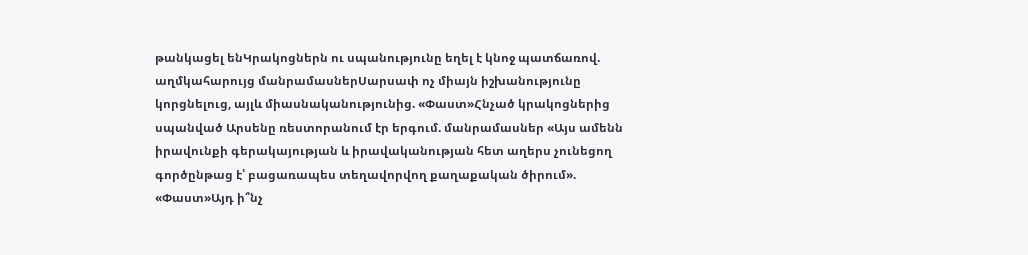թանկացել ենԿրակոցներն ու սպանությունը եղել է կնոջ պատճառով. աղմկահարույց մանրամասներՍարսափ ոչ միայն իշխանությունը կորցնելուց, այլև միասնականությունից. «Փաստ»Հնչած կրակոցներից սպանված Արսենը ռեստորանում էր երգում. մանրամասներ «Այս ամենն իրավունքի գերակայության և իրավականության հետ աղերս չունեցող գործընթաց է՝ բացառապես տեղավորվող քաղաքական ծիրում». «Փաստ»Այդ ի՞նչ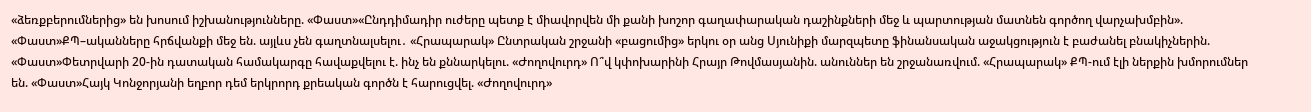«ձեռքբերումներից» են խոսում իշխանությունները. «Փաստ»«Ընդդիմադիր ուժերը պետք է միավորվեն մի քանի խոշոր գաղափարական դաշինքների մեջ և պարտության մատնեն գործող վարչախմբին». «Փաստ»ՔՊ–ականները հրճվանքի մեջ են. այլևս չեն գաղտնալսելու․ «Հրապարակ» Ընտրական շրջանի «բացումից» երկու օր անց Սյունիքի մարզպետը ֆինանսական աջակցություն է բաժանել բնակիչներին. «Փաստ»Փետրվարի 20-ին դատական համակարգը հավաքվելու է. ինչ են քննարկելու. «Ժողովուրդ» Ո՞վ կփոխարինի Հրայր Թովմասյանին. անուններ են շրջանառվում. «Հրապարակ» ՔՊ-ում էլի ներքին խմորումներ են. «Փաստ»Հայկ Կոնջորյանի եղբոր դեմ երկրորդ քրեական գործն է հարուցվել. «Ժողովուրդ»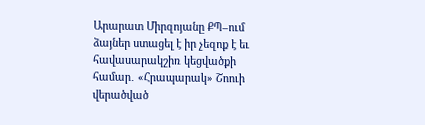Արարատ Միրզոյանը ՔՊ–ում ձայներ ստացել է իր չեզոք է եւ հավասարակշիռ կեցվածքի համար․ «Հրապարակ» Շոուի վերածված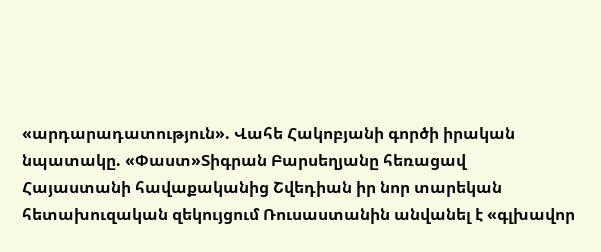«արդարադատություն». Վահե Հակոբյանի գործի իրական նպատակը. «Փաստ»Տիգրան Բարսեղյանը հեռացավ Հայաստանի հավաքականից Շվեդիան իր նոր տարեկան հետախուզական զեկույցում Ռուսաստանին անվանել է «գլխավոր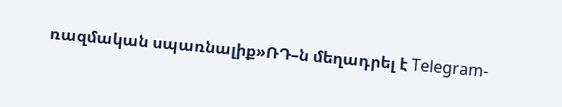ռազմական սպառնալիք»ՌԴ–ն մեղադրել է Telegram-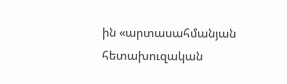ին «արտասահմանյան հետախուզական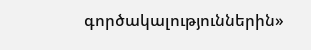գործակալություններին»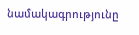նամակագրությունը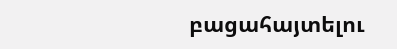բացահայտելու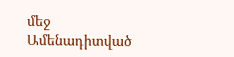մեջ
Ամենադիտված